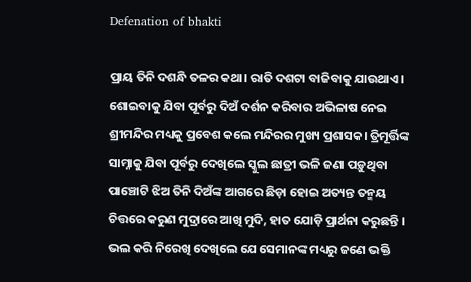Defenation of bhakti

ପ୍ରାୟ ତିନି ଦଶନ୍ଧି ତଳର କଥା। ରାତି ଦଶଟା ବାଜିବାକୁ ଯାଉଥାଏ। ଶୋଇବାକୁ ଯିବା ପୂର୍ବରୁ ଦିଅଁ ଦର୍ଶନ କରିବାର ଅଭିଳାଷ ନେଇ ଶ୍ରୀମନ୍ଦିର ମଧ୍ୟକୁ ପ୍ରବେଶ କଲେ ମନ୍ଦିରର ମୁଖ୍ୟ ପ୍ରଶାସକ। ତ୍ରିମୂର୍ତ୍ତିଙ୍କ ସାମ୍ନାକୁ ଯିବା ପୂର୍ବରୁ ଦେଖିଲେ ସ୍କୁଲ ଛାତ୍ରୀ ଭଳି ଜଣା ପଡ଼ୁଥିବା ପାଞ୍ଚୋଟି ଝିଅ ତିନି ଦିଅଁଙ୍କ ଆଗରେ ଛିଡ଼ା ହୋଇ ଅତ୍ୟନ୍ତ ତନ୍ମୟ ଚିତ୍ତରେ କରୁଣ ମୁଦ୍ରାରେ ଆଖି ମୁଦି, ହାତ ଯୋଡ଼ି ପ୍ରାର୍ଥନା କରୁଛନ୍ତି । ଭଲ କରି ନିରେଖି ଦେଖିଲେ ଯେ ସେମାନଙ୍କ ମଧ୍ୟରୁ ଜଣେ ଭକ୍ତି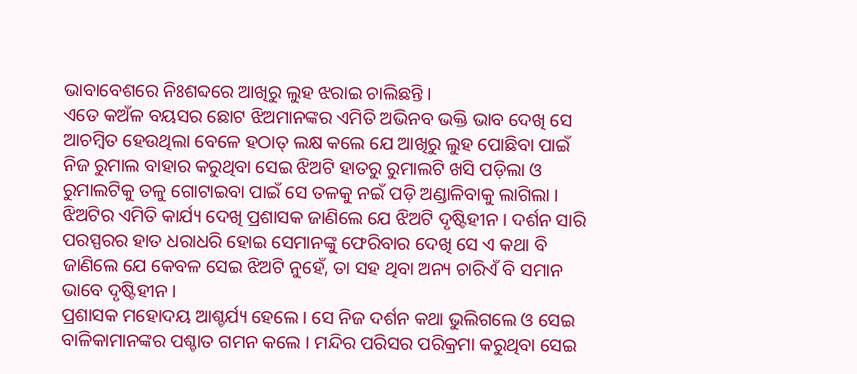ଭାବାବେଶରେ ନିଃଶବ୍ଦରେ ଆଖିରୁ ଲୁହ ଝରାଇ ଚାଲିଛନ୍ତି ।
ଏତେ କଅଁଳ ବୟସର ଛୋଟ ଝିଅମାନଙ୍କର ଏମିତି ଅଭିନବ ଭକ୍ତି ଭାବ ଦେଖି ସେ ଆଚମ୍ବିତ ହେଉଥିଲା ବେଳେ ହଠାତ୍ ଲକ୍ଷ କଲେ ଯେ ଆଖିରୁ ଲୁହ ପୋଛିବା ପାଇଁ ନିଜ ରୁମାଲ ବାହାର କରୁଥିବା ସେଇ ଝିଅଟି ହାତରୁ ରୁମାଲଟି ଖସି ପଡ଼ିଲା ଓ ରୁମାଲଟିକୁ ତଳୁ ଗୋଟାଇବା ପାଇଁ ସେ ତଳକୁ ନଇଁ ପଡ଼ି ଅଣ୍ଡାଳିବାକୁ ଲାଗିଲା । ଝିଅଟିର ଏମିତି କାର୍ଯ୍ୟ ଦେଖି ପ୍ରଶାସକ ଜାଣିଲେ ଯେ ଝିଅଟି ଦୃଷ୍ଟିହୀନ । ଦର୍ଶନ ସାରି ପରସ୍ପରର ହାତ ଧରାଧରି ହୋଇ ସେମାନଙ୍କୁ ଫେରିବାର ଦେଖି ସେ ଏ କଥା ବି ଜାଣିଲେ ଯେ କେବଳ ସେଇ ଝିଅଟି ନୁହେଁ, ତା ସହ ଥିବା ଅନ୍ୟ ଚାରିଏଁ ବି ସମାନ ଭାବେ ଦୃଷ୍ଟିହୀନ ।
ପ୍ରଶାସକ ମହୋଦୟ ଆଶ୍ଚର୍ଯ୍ୟ ହେଲେ । ସେ ନିଜ ଦର୍ଶନ କଥା ଭୁଲିଗଲେ ଓ ସେଇ ବାଳିକାମାନଙ୍କର ପଶ୍ଚାତ ଗମନ କଲେ । ମନ୍ଦିର ପରିସର ପରିକ୍ରମା କରୁଥିବା ସେଇ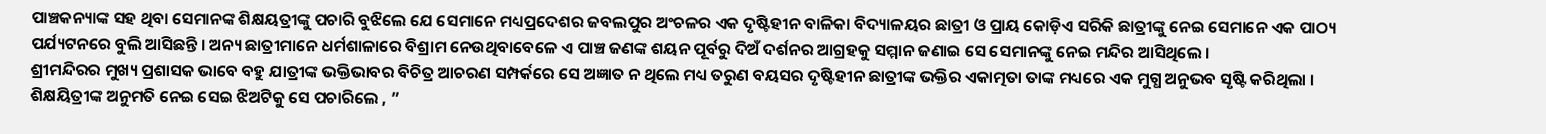ପାଞ୍ଚକନ୍ୟାଙ୍କ ସହ ଥିବା ସେମାନଙ୍କ ଶିକ୍ଷୟତ୍ରୀଙ୍କୁ ପଚାରି ବୁଝିଲେ ଯେ ସେମାନେ ମଧ୍ୟପ୍ରଦେଶର ଜବଲପୁର ଅଂଚଳର ଏକ ଦୃଷ୍ଟିହୀନ ବାଳିକା ବିଦ୍ୟାଳୟର ଛାତ୍ରୀ ଓ ପ୍ରାୟ କୋଡ଼ିଏ ସରିକି ଛାତ୍ରୀଙ୍କୁ ନେଇ ସେମାନେ ଏକ ପାଠ୍ୟ ପର୍ଯ୍ୟଟନରେ ବୁଲି ଆସିଛନ୍ତି । ଅନ୍ୟ ଛାତ୍ରୀମାନେ ଧର୍ମଶାଳାରେ ବିଶ୍ରାମ ନେଉଥିବାବେଳେ ଏ ପାଞ୍ଚ ଜଣଙ୍କ ଶୟନ ପୂର୍ବରୁ ଦିଅଁ ଦର୍ଶନର ଆଗ୍ରହକୁ ସମ୍ମାନ ଜଣାଇ ସେ ସେମାନଙ୍କୁ ନେଇ ମନ୍ଦିର ଆସିଥିଲେ ।
ଶ୍ରୀମନ୍ଦିରର ମୁଖ୍ୟ ପ୍ରଶାସକ ଭାବେ ବହୁ ଯାତ୍ରୀଙ୍କ ଭକ୍ତିଭାବର ବିଚିତ୍ର ଆଚରଣ ସମ୍ପର୍କରେ ସେ ଅଜ୍ଞାତ ନ ଥିଲେ ମଧ୍ୟ ତରୁଣ ବୟସର ଦୃଷ୍ଟିହୀନ ଛାତ୍ରୀଙ୍କ ଭକ୍ତିର ଏକାତ୍ମତା ତାଙ୍କ ମଧ୍ୟରେ ଏକ ମୁଗ୍ଧ ଅନୁଭବ ସୃଷ୍ଟି କରିଥିଲା । ଶିକ୍ଷୟିତ୍ରୀଙ୍କ ଅନୁମତି ନେଇ ସେଇ ଝିଅଟିକୁ ସେ ପଚାରିଲେ , ”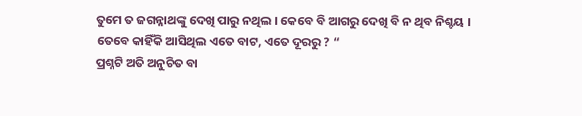ତୁମେ ତ ଜଗନ୍ନାଥଙ୍କୁ ଦେଖି ପାରୁ ନଥିଲ । କେବେ ବି ଆଗରୁ ଦେଖି ବି ନ ଥିବ ନିଶ୍ଚୟ । ତେବେ କାହିଁକି ଆସିଥିଲ ଏତେ ବାଟ, ଏତେ ଦୂରରୁ ? “
ପ୍ରଶ୍ନଟି ଅତି ଅନୁଚିତ ବା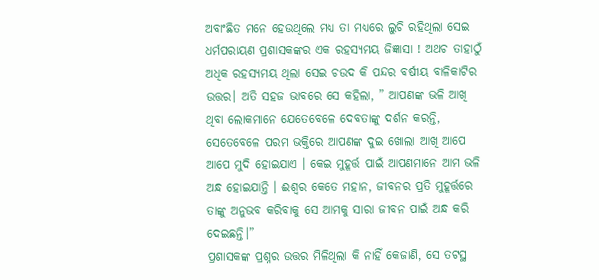ଅବାଂଛିତ ମନେ ହେଉଥିଲେ ମଧ୍ୟ ତା ମଧ୍ୟରେ ଲୁଚି ରହିଥିଲା ସେଇ ଧର୍ମପରାୟଣ ପ୍ରଶାସକଙ୍କର ଏକ ରହସ୍ୟମୟ ଜିଜ୍ଞାସା ! ଅଥଚ ତାହାଠୁଁ ଅଧିକ ରହସ୍ୟମୟ ଥିଲା ସେଇ ଚଉଦ କି ପନ୍ଦର ବର୍ଷୀୟ ବାଳିକାଟିର ଉତ୍ତର। ଅତି ସହଜ ଭାବରେ ସେ କହିଲା, ” ଆପଣଙ୍କ ଭଳି ଆଖି ଥିବା ଲୋକମାନେ ଯେତେବେଳେ ଦେବତାଙ୍କୁ ଦର୍ଶନ କରନ୍ତି, ସେତେବେଳେ ପରମ ଭକ୍ତିରେ ଆପଣଙ୍କ ଦୁଇ ଖୋଲା ଆଖି ଆପେ ଆପେ ମୁଦି ହୋଇଯାଏ । କେଇ ମୁହୂର୍ତ୍ତ ପାଇଁ ଆପଣମାନେ ଆମ ଭଳି ଅନ୍ଧ ହୋଇଯାନ୍ତି । ଈଶ୍ୱର କେତେ ମହାନ, ଜୀବନର ପ୍ରତି ମୁହୂର୍ତ୍ତରେ ତାଙ୍କୁ ଅନୁଭବ କରିବାକୁ ସେ ଆମକୁ ସାରା ଜୀବନ ପାଇଁ ଅନ୍ଧ କରି ଦେଇଛନ୍ତି।”
ପ୍ରଶାସକଙ୍କ ପ୍ରଶ୍ନର ଉତ୍ତର ମିଳିଥିଲା କି ନାହିଁ କେଜାଣି, ସେ ତଟସ୍ଥ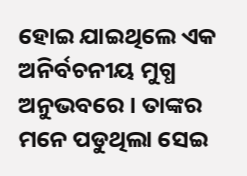ହୋଇ ଯାଇଥିଲେ ଏକ ଅନିର୍ବଚନୀୟ ମୁଗ୍ଧ ଅନୁଭବରେ । ତାଙ୍କର ମନେ ପଡୁଥିଲା ସେଇ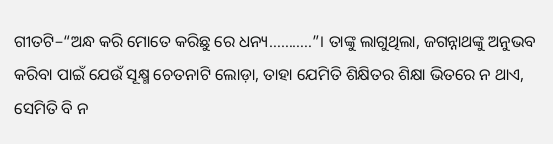ଗୀତଟି–“ଅନ୍ଧ କରି ମୋତେ କରିଛୁ ରେ ଧନ୍ୟ………..”। ତାଙ୍କୁ ଲାଗୁଥିଲା, ଜଗନ୍ନାଥଙ୍କୁ ଅନୁଭବ କରିବା ପାଇଁ ଯେଉଁ ସୂକ୍ଷ୍ମ ଚେତନାଟି ଲୋଡ଼ା, ତାହା ଯେମିତି ଶିକ୍ଷିତର ଶିକ୍ଷା ଭିତରେ ନ ଥାଏ, ସେମିତି ବି ନ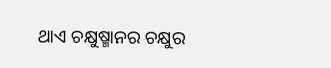ଥାଏ ଚକ୍ଷୁଷ୍ମାନର ଚକ୍ଷୁର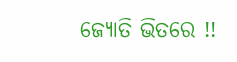ଜ୍ୟୋତି ଭିତରେ !!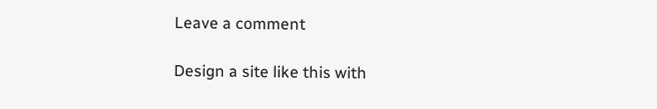Leave a comment

Design a site like this with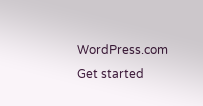WordPress.com
Get started